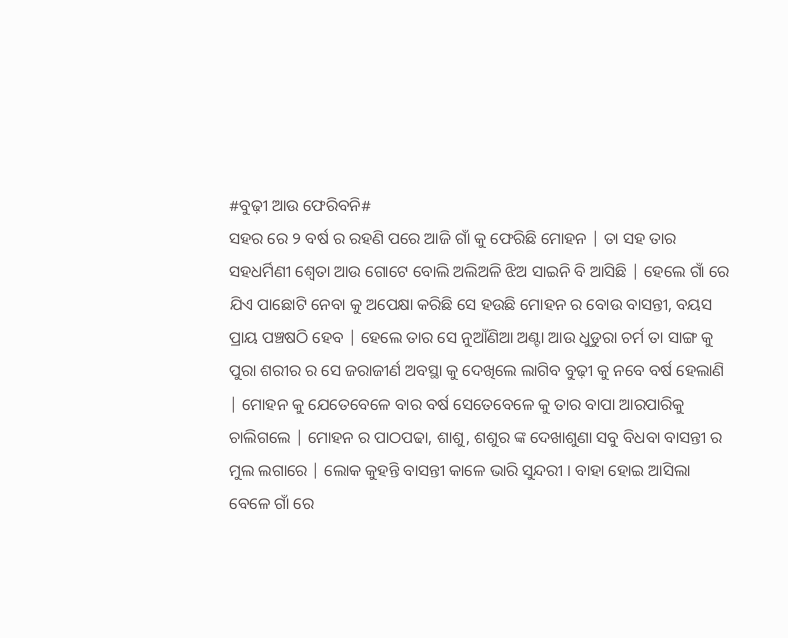#ବୁଢ଼ୀ ଆଉ ଫେରିବନି#
ସହର ରେ ୨ ବର୍ଷ ର ରହଣି ପରେ ଆଜି ଗାଁ କୁ ଫେରିଛି ମୋହନ | ତା ସହ ତାର ସହଧର୍ମିଣୀ ଶ୍ଵେତା ଆଉ ଗୋଟେ ବୋଲି ଅଲିଅଳି ଝିଅ ସାଇନି ବି ଆସିଛି | ହେଲେ ଗାଁ ରେ ଯିଏ ପାଛୋଟି ନେବା କୁ ଅପେକ୍ଷା କରିଛି ସେ ହଉଛି ମୋହନ ର ବୋଉ ବାସନ୍ତୀ, ବୟସ ପ୍ରାୟ ପଞ୍ଚଷଠି ହେବ | ହେଲେ ତାର ସେ ନୁଆଁଣିଆ ଅଣ୍ଟା ଆଉ ଧୁଡୁରା ଚର୍ମ ତା ସାଙ୍ଗ କୁ ପୁରା ଶରୀର ର ସେ ଜରାଜୀର୍ଣ ଅବସ୍ଥା କୁ ଦେଖିଲେ ଲାଗିବ ବୁଢ଼ୀ କୁ ନବେ ବର୍ଷ ହେଲାଣି | ମୋହନ କୁ ଯେତେବେଳେ ବାର ବର୍ଷ ସେତେବେଳେ କୁ ତାର ବାପା ଆରପାରିକୁ ଚାଲିଗଲେ | ମୋହନ ର ପାଠପଢା, ଶାଶୁ, ଶଶୁର ଙ୍କ ଦେଖାଶୁଣା ସବୁ ବିଧବା ବାସନ୍ତୀ ର ମୁଲ ଲଗାରେ | ଲୋକ କୁହନ୍ତି ବାସନ୍ତୀ କାଳେ ଭାରି ସୁନ୍ଦରୀ । ବାହା ହୋଇ ଆସିଲା ବେଳେ ଗାଁ ରେ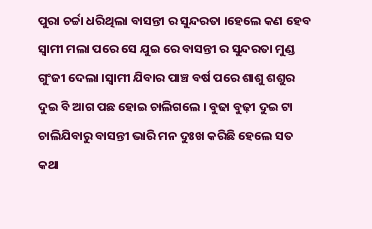ପୁରା ଚର୍ଚ୍ଚା ଧରିଥିଲା ବାସନ୍ତୀ ର ସୁନ୍ଦରତା ।ହେଲେ କଣ ହେବ ସ୍ବାମୀ ମଲା ପରେ ସେ ଯୁଇ ରେ ବାସନ୍ତୀ ର ସୁନ୍ଦରତା ମୁଣ୍ଡ ଗୁଂଜୀ ଦେଲା ।ସ୍ବାମୀ ଯିବାର ପାଞ୍ଚ ବର୍ଷ ପରେ ଶାଶୁ ଶଶୁର ଦୁଇ ବି ଆଗ ପଛ ହୋଇ ଚାଲିଗଲେ । ବୁଢା ବୁଢ଼ୀ ଦୁଇ ଟା ଚାଲିଯିବାରୁ ବାସନ୍ତୀ ଭାରି ମନ ଦୁଃଖ କରିଛି ହେଲେ ସତ କଥା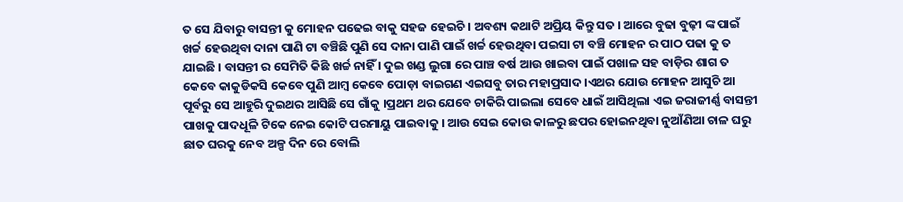ତ ସେ ଯିବାରୁ ବାସନ୍ତୀ କୁ ମୋହନ ପଢେଇ ବାକୁ ସହଜ ହେଇଚି । ଅବଶ୍ୟ କଥାଟି ଅପ୍ରିୟ କିନ୍ତୁ ସତ । ଆରେ ବୁଢା ବୁଢ଼ୀ ଙ୍କ ପାଇଁ ଖର୍ଚ୍ଚ ହେଉଥିବା ଦାନା ପାଣି ଟା ବଞ୍ଚିଛି ପୁଣି ସେ ଦାନା ପାଣି ପାଇଁ ଖର୍ଚ୍ଚ ହେଉଥିବା ପଇସା ଟା ବଞ୍ଚି ମୋହନ ର ପାଠ ପଢା କୁ ତ ଯାଇଛି । ବାସନ୍ତୀ ର ସେମିତି କିଛି ଖର୍ଚ୍ଚ ନାହିଁ । ଦୁଇ ଖଣ୍ଡ ଲୁଗା ରେ ପାଞ୍ଚ ବର୍ଷ ଆଉ ଖାଇବା ପାଇଁ ପଖାଳ ସହ ବାଡ଼ିର ଶାଗ ତ କେବେ କାକୁଡିକସି କେବେ ପୁଣି ଆମ୍ବ କେବେ ପୋଡ଼ା ବାଇଗଣ ଏଇସବୁ ତାର ମହାପ୍ରସାଦ ।ଏଥର ଯୋଉ ମୋହନ ଆସୁଚି ଆ ପୂର୍ବରୁ ସେ ଆହୁରି ଦୁଇଥର ଆସିଛି ସେ ଗାଁକୁ ।ପ୍ରଥମ ଥର ଯେବେ ଚାକିରି ପାଇଲା ସେବେ ଧାଇଁ ଆସିଥିଲା ଏଇ ଜରାଜୀର୍ଣ୍ଣ ବାସନ୍ତୀ ପାଖକୁ ପାଦଧୂଳି ଟିକେ ନେଇ କୋଟି ପରମାୟୁ ପାଇବାକୁ । ଆଉ ସେଇ କୋଉ କାଳରୁ ଛପର ହୋଇନଥିବା ନୁଆଁଣିଆ ଚାଳ ଘରୁ ଛାତ ଘରକୁ ନେବ ଅଳ୍ପ ଦିନ ରେ ବୋଲି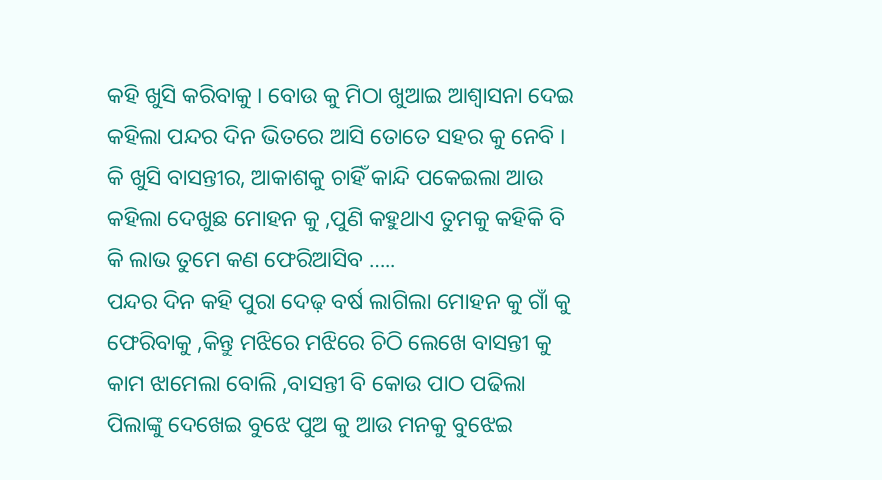କହି ଖୁସି କରିବାକୁ । ବୋଉ କୁ ମିଠା ଖୁଆଇ ଆଶ୍ଵାସନା ଦେଇ କହିଲା ପନ୍ଦର ଦିନ ଭିତରେ ଆସି ତୋତେ ସହର କୁ ନେବି । କି ଖୁସି ବାସନ୍ତୀର, ଆକାଶକୁ ଚାହିଁ କାନ୍ଦି ପକେଇଲା ଆଉ କହିଲା ଦେଖୁଛ ମୋହନ କୁ ,ପୁଣି କହୁଥାଏ ତୁମକୁ କହିକି ବି କି ଲାଭ ତୁମେ କଣ ଫେରିଆସିବ …..
ପନ୍ଦର ଦିନ କହି ପୁରା ଦେଢ଼ ବର୍ଷ ଲାଗିଲା ମୋହନ କୁ ଗାଁ କୁ ଫେରିବାକୁ ,କିନ୍ତୁ ମଝିରେ ମଝିରେ ଚିଠି ଲେଖେ ବାସନ୍ତୀ କୁ କାମ ଝାମେଲା ବୋଲି ,ବାସନ୍ତୀ ବି କୋଉ ପାଠ ପଢିଲା ପିଲାଙ୍କୁ ଦେଖେଇ ବୁଝେ ପୁଅ କୁ ଆଉ ମନକୁ ବୁଝେଇ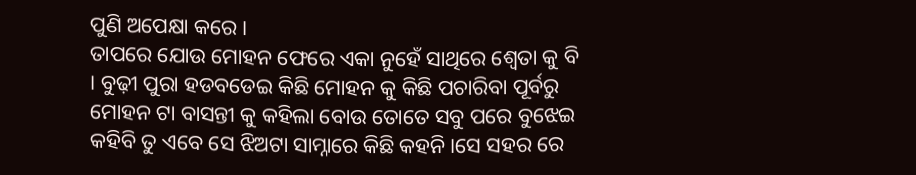ପୁଣି ଅପେକ୍ଷା କରେ ।
ତାପରେ ଯୋଉ ମୋହନ ଫେରେ ଏକା ନୁହେଁ ସାଥିରେ ଶ୍ୱେତା କୁ ବି । ବୁଢ଼ୀ ପୁରା ହଡବଡେଇ କିଛି ମୋହନ କୁ କିଛି ପଚାରିବା ପୂର୍ବରୁ ମୋହନ ଟା ବାସନ୍ତୀ କୁ କହିଲା ବୋଉ ତୋତେ ସବୁ ପରେ ବୁଝେଇ କହିବି ତୁ ଏବେ ସେ ଝିଅଟା ସାମ୍ନାରେ କିଛି କହନି।ସେ ସହର ରେ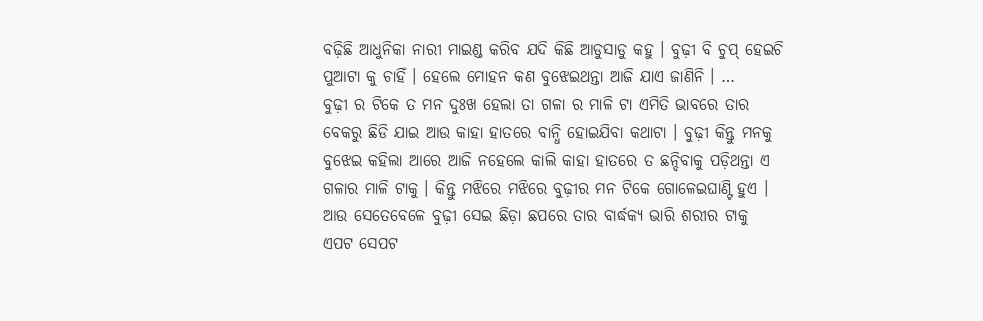ବଢ଼ିଛି ଆଧୁନିକା ନାରୀ ମାଇଣ୍ଡ କରିବ ଯଦି କିଛି ଆଡୁସାଡୁ କହୁ । ବୁଢ଼ୀ ବି ଚୁପ୍ ହେଇଚି ପୁଆଟା କୁ ଚାହିଁ । ହେଲେ ମୋହନ କଣ ବୁଝେଇଥନ୍ତା ଆଜି ଯାଏ ଜାଣିନି । …
ବୁଢ଼ୀ ର ଟିକେ ତ ମନ ଦୁଃଖ ହେଲା ତା ଗଳା ର ମାଳି ଟା ଏମିତି ଭାବରେ ତାର ବେକରୁ ଛିଡି ଯାଇ ଆଉ କାହା ହାତରେ ବାନ୍ଧି ହୋଇଯିବା କଥାଟା । ବୁଢ଼ୀ କିନ୍ତୁ ମନକୁ ବୁଝେଇ କହିଲା ଆରେ ଆଜି ନହେଲେ କାଲି କାହା ହାତରେ ତ ଛନ୍ଦିବାକୁ ପଡ଼ିଥନ୍ତା ଏ ଗଳାର ମାଳି ଟାକୁ । କିନ୍ତୁ ମଝିରେ ମଝିରେ ବୁଢ଼ୀର ମନ ଟିକେ ଗୋଳେଇଘାଣ୍ଟି ହୁଏ । ଆଉ ସେତେବେଳେ ବୁଢ଼ୀ ସେଇ ଛିଡ଼ା ଛପରେ ତାର ବାର୍ଦ୍ଧକ୍ୟ ଭାରି ଶରୀର ଟାକୁ ଏପଟ ସେପଟ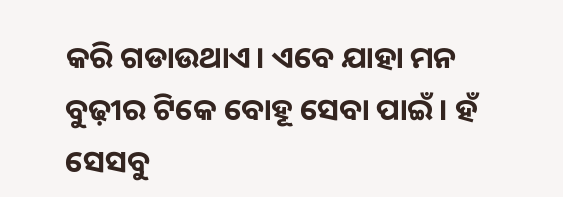କରି ଗଡାଉଥାଏ। ଏବେ ଯାହା ମନ ବୁଢ଼ୀର ଟିକେ ବୋହୂ ସେବା ପାଇଁ । ହଁ ସେସବୁ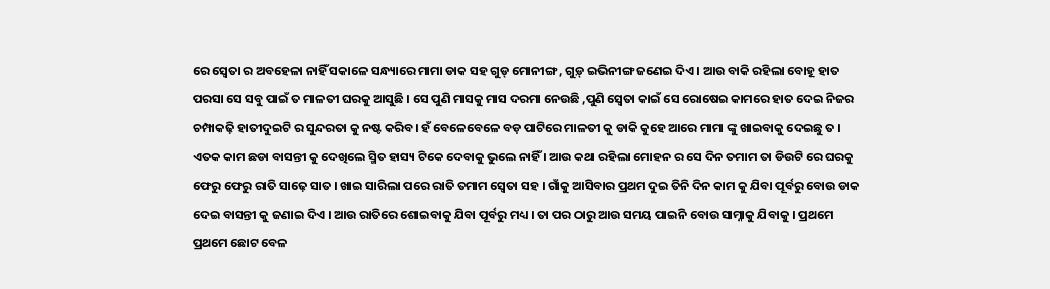ରେ ସ୍ୱେତା ର ଅବହେଳା ନାହିଁ ସକାଳେ ସନ୍ଧ୍ୟାରେ ମାମା ଡାକ ସହ ଗୁଡ୍ ମୋନୀଙ୍ଗ , ଗୁଡ଼୍ ଇଭିନୀଙ୍ଗ ଜଣେଇ ଦିଏ । ଆଉ ବାକି ରହିଲା ବୋହୂ ହାତ ପରସା ସେ ସବୁ ପାଇଁ ତ ମାଳତୀ ଘରକୁ ଆସୁଛି । ସେ ପୁଣି ମାସକୁ ମାସ ଦରମା ନେଉଛି ,ପୁଣି ସ୍ୱେତା କାଇଁ ସେ ରୋଷେଇ କାମରେ ହାତ ଦେଇ ନିଜର ଚମ୍ପାକଢ଼ି ହାତୀଦୁଇଟି ର ସୁନ୍ଦରତା କୁ ନଷ୍ଟ କରିବ। ହଁ ବେଳେବେଳେ ବଡ଼ ପାଟିରେ ମାଳତୀ କୁ ଡାକି କୁହେ ଆରେ ମାମା ଙ୍କୁ ଖାଇବାକୁ ଦେଇଛୁ ତ । ଏତକ କାମ ଛଡା ବାସନ୍ତୀ କୁ ଦେଖିଲେ ସ୍ମିତ ହାସ୍ୟ ଟିକେ ଦେବାକୁ ଭୁଲେ ନାହିଁ । ଆଉ କଥା ରହିଲା ମୋହନ ର ସେ ଦିନ ତମାମ ତା ଡିଉଟି ରେ ଘରକୁ ଫେରୁ ଫେରୁ ରାତି ସାଢ଼େ ସାତ । ଖାଇ ସାରିଲା ପରେ ରାତି ତମାମ ସ୍ୱେତା ସହ । ଗାଁକୁ ଆସିବାର ପ୍ରଥମ ଦୁଇ ତିନି ଦିନ କାମ କୁ ଯିବା ପୂର୍ବରୁ ବୋଉ ଡାକ ଦେଇ ବାସନ୍ତୀ କୁ ଜଣାଇ ଦିଏ । ଆଉ ରାତିରେ ଶୋଇବାକୁ ଯିବା ପୂର୍ବରୁ ମଧ୍ୟ । ତା ପର ଠାରୁ ଆଉ ସମୟ ପାଇନି ବୋଉ ସାମ୍ନାକୁ ଯିବାକୁ । ପ୍ରଥମେ ପ୍ରଥମେ ଛୋଟ ବେଳ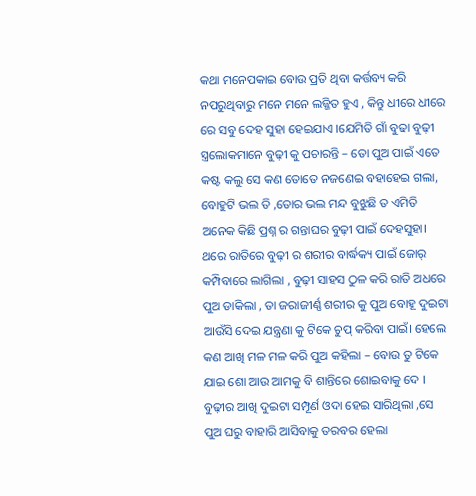କଥା ମନେପକାଇ ବୋଉ ପ୍ରତି ଥିବା କର୍ତ୍ତବ୍ୟ କରି ନପରୁଥିବାରୁ ମନେ ମନେ ଲଜ୍ଜିତ ହୁଏ , କିନ୍ତୁ ଧୀରେ ଧୀରେ ରେ ସବୁ ଦେହ ସୁହା ହେଇଯାଏ ।ଯେମିତି ଗାଁ ବୁଢା ବୁଢ଼ୀ ସ୍ତ୍ରଲୋକମାନେ ବୁଢ଼ୀ କୁ ପଚାରନ୍ତି – ତୋ ପୁଅ ପାଇଁ ଏତେ କଷ୍ଟ କଲୁ ସେ କଣ ତୋତେ ନଜଣେଇ ବହାହେଇ ଗଲା, ବୋହୁଟି ଭଲ ତି ,ତୋର ଭଲ ମନ୍ଦ ବୁଝୁଛି ତ ଏମିତି ଅନେକ କିଛି ପ୍ରଶ୍ନ ର ଗନ୍ତାଘର ବୁଢ଼ୀ ପାଇଁ ଦେହସୁହା।
ଥରେ ରାତିରେ ବୁଢ଼ୀ ର ଶରୀର ବାର୍ଦ୍ଧକ୍ୟ ପାଇଁ ଜୋର୍ କମ୍ପିବାରେ ଲାଗିଲା , ବୁଢ଼ୀ ସାହସ ଠୁଳ କରି ରାତି ଅଧରେ ପୁଅ ଡାକିଲା , ତା ଜରାଜୀର୍ଣ୍ଣ ଶରୀର କୁ ପୁଅ ବୋହୂ ଦୁଇଟା ଆଉଁସି ଦେଇ ଯନ୍ତ୍ରଣା କୁ ଟିକେ ଚୁପ୍ କରିବା ପାଇଁ। ହେଲେ କଣ ଆଖି ମଳ ମଳ କରି ପୁଅ କହିଲା – ବୋଉ ତୁ ଟିକେ ଯାଇ ଶୋ ଆଉ ଆମକୁ ବି ଶାନ୍ତିରେ ଶୋଇବାକୁ ଦେ । ବୁଢ଼ୀର ଆଖି ଦୁଇଟା ସମ୍ପୂର୍ଣ ଓଦା ହେଇ ସାରିଥିଲା ,ସେ ପୁଅ ଘରୁ ବାହାରି ଆସିବାକୁ ତରବର ହେଲା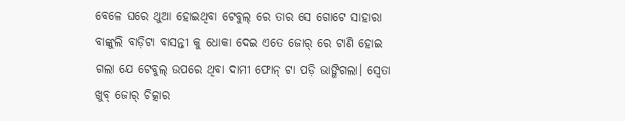ବେଳେ ଘରେ ଥୁଆ ହୋଇଥିବା ଟେବୁଲ୍ ରେ ତାର ସେ ଗୋଟେ ସାହାରା ବାଙ୍କୁଲି ବାଡ଼ିଟା ବାସନ୍ତୀ କୁ ଧୋକା ଦେଇ ଏତେ ଜୋର୍ ରେ ଟାଣି ହୋଇ ଗଲା ଯେ ଟେବୁଲ୍ ଉପରେ ଥିବା ଦାମୀ ଫୋନ୍ ଟା ପଡ଼ି ଭାଙ୍ଗିଗଲା। ସ୍ୱେତା ଖୁବ୍ ଜୋର୍ ଚିତ୍କାର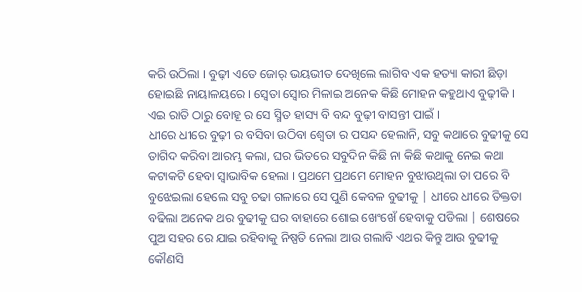କରି ଉଠିଲା । ବୁଢ଼ୀ ଏତେ ଜୋର୍ ଭୟଭୀତ ଦେଖିଲେ ଲାଗିବ ଏକ ହତ୍ୟା କାରୀ ଛିଡ଼ା ହୋଇଛି ନାୟାଳୟରେ । ସ୍ୱେତା ସ୍ୱୋର ମିଳାଇ ଅନେକ କିଛି ମୋହନ କହୁଥାଏ ବୁଢ଼ୀକି । ଏଇ ରାତି ଠାରୁ ବୋହୂ ର ସେ ସ୍ମିତ ହାସ୍ୟ ବି ବନ୍ଦ ବୁଢ଼ୀ ବାସନ୍ତୀ ପାଇଁ ।
ଧୀରେ ଧୀରେ ବୁଢ଼ୀ ର ବସିବା ଉଠିବା ଶ୍ଵେତା ର ପସନ୍ଦ ହେଲାନି, ସବୁ କଥାରେ ବୁଢୀକୁ ସେ ତାଗିଦ କରିବା ଆରମ୍ଭ କଲା, ଘର ଭିତରେ ସବୁଦିନ କିଛି ନା କିଛି କଥାକୁ ନେଇ କଥା କଟାକଟି ହେବା ସ୍ଵାଭାବିକ ହେଲା । ପ୍ରଥମେ ପ୍ରଥମେ ମୋହନ ବୁଝାଉଥିଲା ତା ପରେ ବି ବୁଝେଇଲା ହେଲେ ସବୁ ଚଢା ଗଳାରେ ସେ ପୁଣି କେବଳ ବୁଢୀକୁ | ଧୀରେ ଧୀରେ ତିକ୍ତତା ବଢିଲା ଅନେକ ଥର ବୁଢୀକୁ ଘର ବାହାରେ ଶୋଇ ଖେଂଖେଁ ହେବାକୁ ପଡିଲା | ଶେଷରେ ପୁଅ ସହର ରେ ଯାଇ ରହିବାକୁ ନିଷ୍ପତି ନେଲା ଆଉ ଗଲାବି ଏଥର କିନ୍ତୁ ଆଉ ବୁଢୀକୁ କୌଣସି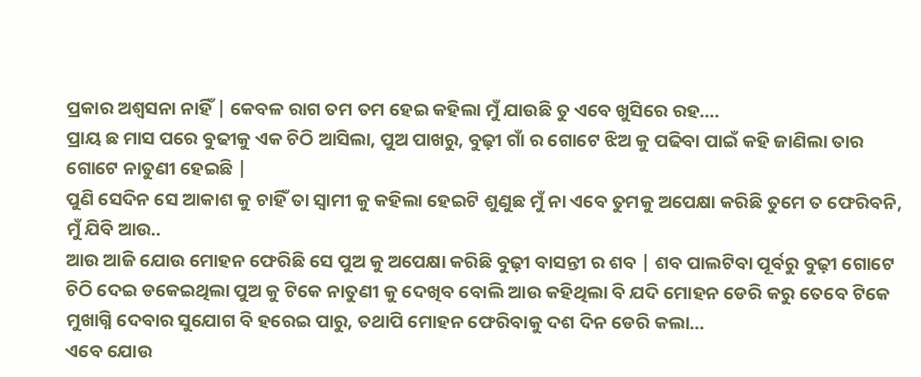ପ୍ରକାର ଅଶ୍ୱସନା ନାହିଁ | କେବଳ ରାଗ ତମ ତମ ହେଇ କହିଲା ମୁଁ ଯାଉଛି ତୁ ଏବେ ଖୁସିରେ ରହ….
ପ୍ରାୟ ଛ ମାସ ପରେ ବୁଢୀକୁ ଏକ ଚିଠି ଆସିଲା, ପୁଅ ପାଖରୁ, ବୁଢ଼ୀ ଗାଁ ର ଗୋଟେ ଝିଅ କୁ ପଢିବା ପାଇଁ କହି ଜାଣିଲା ତାର ଗୋଟେ ନାତୁଣୀ ହେଇଛି |
ପୁଣି ସେଦିନ ସେ ଆକାଶ କୁ ଚାହିଁ ତା ସ୍ୱାମୀ କୁ କହିଲା ହେଇଟି ଶୁଣୁଛ ମୁଁ ନା ଏବେ ତୁମକୁ ଅପେକ୍ଷା କରିଛି ତୁମେ ତ ଫେରିବନି, ମୁଁ ଯିବି ଆଉ..
ଆଉ ଆଜି ଯୋଉ ମୋହନ ଫେରିଛି ସେ ପୁଅ କୁ ଅପେକ୍ଷା କରିଛି ବୁଢ଼ୀ ବାସନ୍ତୀ ର ଶବ | ଶବ ପାଲଟିବା ପୂର୍ବରୁ ବୁଢ଼ୀ ଗୋଟେ ଚିଠି ଦେଇ ଡକେଇଥିଲା ପୁଅ କୁ ଟିକେ ନାତୁଣୀ କୁ ଦେଖିବ ବୋଲି ଆଉ କହିଥିଲା ବି ଯଦି ମୋହନ ଡେରି କରୁ ତେବେ ଟିକେ ମୁଖାଗ୍ନି ଦେବାର ସୁଯୋଗ ବି ହରେଇ ପାରୁ, ତଥାପି ମୋହନ ଫେରିବାକୁ ଦଶ ଦିନ ଡେରି କଲା…
ଏବେ ଯୋଉ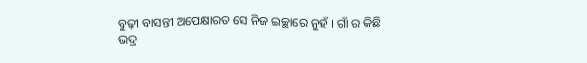ବୁଢ଼ୀ ବାସନ୍ତୀ ଅପେକ୍ଷାରତ ସେ ନିଜ ଇଚ୍ଛାରେ ନୁହଁ । ଗାଁ ର କିଛି ଭଦ୍ର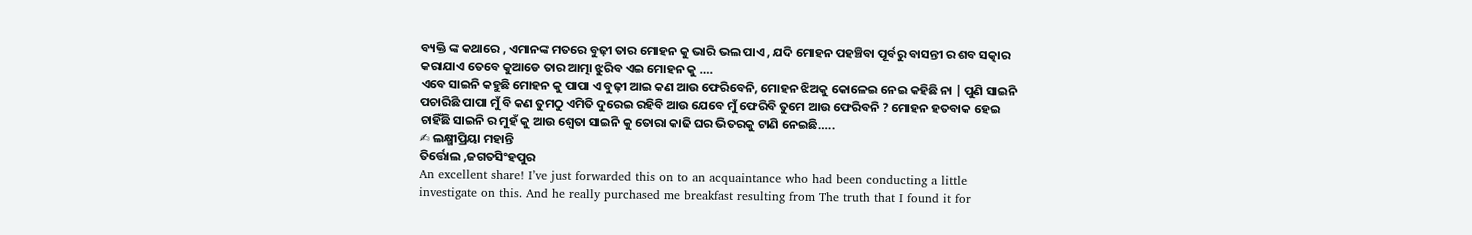ବ୍ୟକ୍ତି ଙ୍କ କଥାରେ , ଏମାନଙ୍କ ମତରେ ବୁଢ଼ୀ ତାର ମୋହନ କୁ ଭାରି ଭଲ ପାଏ , ଯଦି ମୋହନ ପହଞ୍ଚିବା ପୂର୍ବରୁ ବାସନ୍ତୀ ର ଶବ ସତ୍କାର କରାଯାଏ ତେବେ କୁଆଡେ ତାର ଆତ୍ମା ଝୁରିବ ଏଇ ମୋହନ କୁ ….
ଏବେ ସାଇନି କହୁଛି ମୋହନ କୁ ପାପା ଏ ବୁଢ଼ୀ ଆଇ କଣ ଆଉ ଫେରିବେନି, ମୋହନ ଝିଅକୁ କୋଳେଇ ନେଇ କହିଛି ନା | ପୁଣି ସାଇନି ପଚାରିଛି ପାପା ମୁଁ ବି କଣ ତୁମଠୁ ଏମିତି ଦୁରେଇ ରହିବି ଆଉ ଯେବେ ମୁଁ ଫେରିବି ତୁମେ ଆଉ ଫେରିବନି ? ମୋହନ ହତବାକ ହେଇ ଚାହିଁଛି ସାଇନି ର ମୁହଁ କୁ ଆଉ ଶ୍ଵେତା ସାଇନି କୁ ତୋରା କାଢି ଘର ଭିତରକୁ ଟାଣି ନେଇଛି…..
✍ ଲକ୍ଷ୍ମୀପ୍ରିୟା ମହାନ୍ତି
ତିର୍ତ୍ତୋଲ ,ଜଗତସିଂହପୁର
An excellent share! I’ve just forwarded this on to an acquaintance who had been conducting a little investigate on this. And he really purchased me breakfast resulting from The truth that I found it for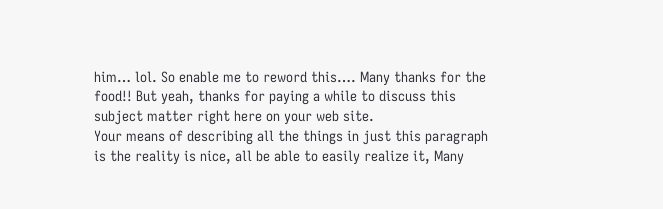him… lol. So enable me to reword this…. Many thanks for the food!! But yeah, thanks for paying a while to discuss this subject matter right here on your web site.
Your means of describing all the things in just this paragraph is the reality is nice, all be able to easily realize it, Many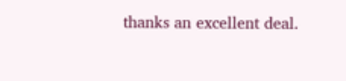thanks an excellent deal.